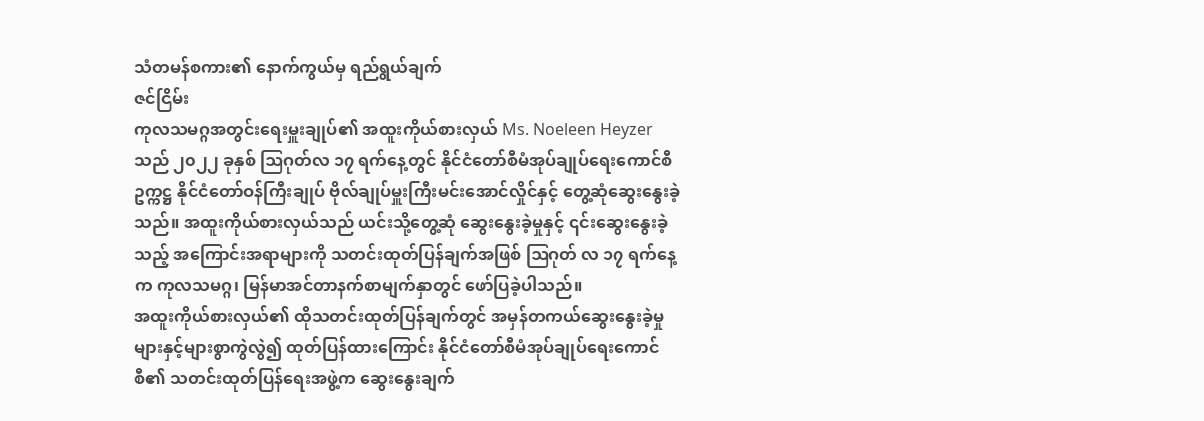သံတမန်စကား၏ နောက်ကွယ်မှ ရည်ရွယ်ချက်
ဇင်ငြိမ်း
ကုလသမဂ္ဂအတွင်းရေးမှူးချုပ်၏ အထူးကိုယ်စားလှယ် Ms. Noeleen Heyzer သည် ၂၀၂၂ ခုနှစ် ဩဂုတ်လ ၁၇ ရက်နေ့တွင် နိုင်ငံတော်စီမံအုပ်ချုပ်ရေးကောင်စီဥက္ကဋ္ဌ နိုင်ငံတော်ဝန်ကြီးချုပ် ဗိုလ်ချုပ်မှူးကြီးမင်းအောင်လှိုင်နှင့် တွေ့ဆုံဆွေးနွေးခဲ့သည်။ အထူးကိုယ်စားလှယ်သည် ယင်းသို့တွေ့ဆုံ ဆွေးနွေးခဲ့မှုနှင့် ၎င်းဆွေးနွေးခဲ့သည့် အကြောင်းအရာများကို သတင်းထုတ်ပြန်ချက်အဖြစ် ဩဂုတ် လ ၁၇ ရက်နေ့က ကုလသမဂ္ဂ၊ မြန်မာအင်တာနက်စာမျက်နှာတွင် ဖော်ပြခဲ့ပါသည်။
အထူးကိုယ်စားလှယ်၏ ထိုသတင်းထုတ်ပြန်ချက်တွင် အမှန်တကယ်ဆွေးနွေးခဲ့မှုများနှင့်များစွာကွဲလွဲ၍ ထုတ်ပြန်ထားကြောင်း နိုင်ငံတော်စီမံအုပ်ချုပ်ရေးကောင်စီ၏ သတင်းထုတ်ပြန်ရေးအဖွဲ့က ဆွေးနွေးချက်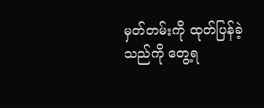မှတ်တမ်းကို ထုတ်ပြန်ခဲ့သည်ကို တွေ့ရ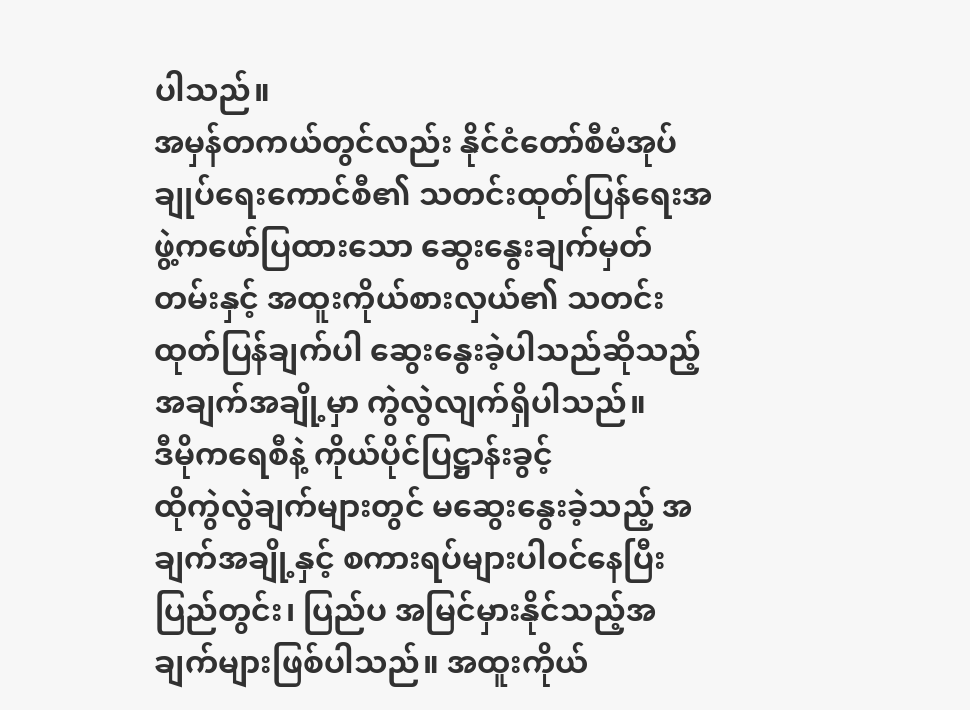ပါသည်။
အမှန်တကယ်တွင်လည်း နိုင်ငံတော်စီမံအုပ်ချုပ်ရေးကောင်စီ၏ သတင်းထုတ်ပြန်ရေးအဖွဲ့ကဖော်ပြထားသော ဆွေးနွေးချက်မှတ်တမ်းနှင့် အထူးကိုယ်စားလှယ်၏ သတင်းထုတ်ပြန်ချက်ပါ ဆွေးနွေးခဲ့ပါသည်ဆိုသည့်အချက်အချို့မှာ ကွဲလွဲလျက်ရှိပါသည်။
ဒီမိုကရေစီနဲ့ ကိုယ်ပိုင်ပြဋ္ဌာန်းခွင့်
ထိုကွဲလွဲချက်များတွင် မဆွေးနွေးခဲ့သည့် အချက်အချို့နှင့် စကားရပ်များပါဝင်နေပြီး ပြည်တွင်း၊ ပြည်ပ အမြင်မှားနိုင်သည့်အချက်များဖြစ်ပါသည်။ အထူးကိုယ်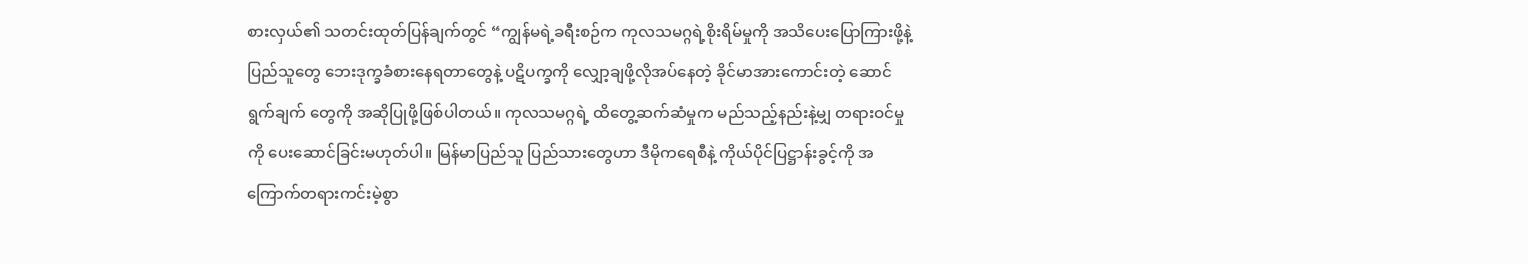စားလှယ်၏ သတင်းထုတ်ပြန်ချက်တွင် “ကျွန်မရဲ့ခရီးစဉ်က ကုလသမဂ္ဂရဲ့စိုးရိမ်မှုကို အသိပေးပြောကြားဖို့နဲ့ ပြည်သူတွေ ဘေးဒုက္ခခံစားနေရတာတွေနဲ့ ပဋိပက္ခကို လျှော့ချဖို့လိုအပ်နေတဲ့ ခိုင်မာအားကောင်းတဲ့ ဆောင်ရွက်ချက် တွေကို အဆိုပြုဖို့ဖြစ်ပါတယ်။ ကုလသမဂ္ဂရဲ့ ထိတွေ့ဆက်ဆံမှုက မည်သည့်နည်းနဲ့မျှ တရားဝင်မှုကို ပေးဆောင်ခြင်းမဟုတ်ပါ။ မြန်မာပြည်သူ ပြည်သားတွေဟာ ဒီမိုကရေစီနဲ့ ကိုယ်ပိုင်ပြဋ္ဌာန်းခွင့်ကို အကြောက်တရားကင်းမဲ့စွာ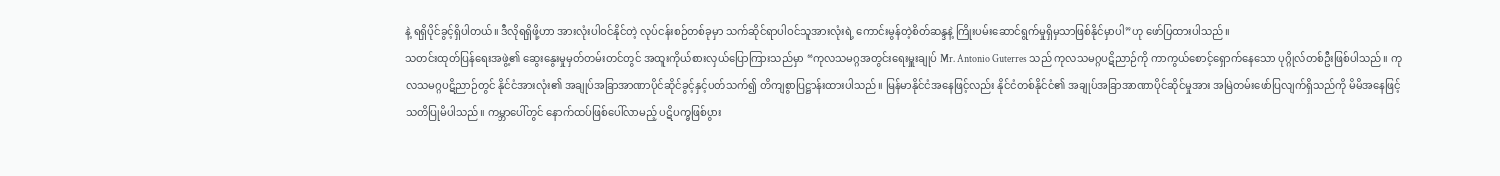နဲ့ ရရှိပိုင်ခွင့်ရှိပါတယ်။ ဒီလိုရရှိဖို့ဟာ အားလုံးပါဝင်နိုင်တဲ့ လုပ်ငန်းစဉ်တစ်ခုမှာ သက်ဆိုင်ရာပါဝင်သူအားလုံးရဲ့ ကောင်းမွန်တဲ့စိတ်ဆန္ဒနဲ့ ကြိုးပမ်းဆောင်ရွက်မှုရှိမှသာဖြစ်နိုင်မှာပါ”ဟု ဖော်ပြထားပါသည်။
သတင်းထုတ်ပြန်ရေးအဖွဲ့၏ ဆွေးနွေးမှုမှတ်တမ်းတင်တွင် အထူးကိုယ်စားလှယ်ပြောကြားသည်မှာ “ကုလသမဂ္ဂအတွင်းရေးမှူးချုပ် Mr. Antonio Guterres သည် ကုလသမဂ္ဂပဋိညာဉ်ကို ကာကွယ်စောင့်ရှောက်နေသော ပုဂ္ဂိုလ်တစ်ဦးဖြစ်ပါသည်။ ကုလသမဂ္ဂပဋိညာဉ်တွင် နိုင်ငံအားလုံး၏ အချုပ်အခြာအာဏာပိုင်ဆိုင်ခွင့်နှင့်ပတ်သက်၍ တိကျစွာပြဋ္ဌာန်းထားပါသည်။ မြန်မာနိုင်ငံအနေဖြင့်လည်း နိုင်ငံတစ်နိုင်ငံ၏ အချုပ်အခြာအာဏာပိုင်ဆိုင်မှုအား အမြဲတမ်းဖော်ပြလျက်ရှိသည်ကို မိမိအနေဖြင့် သတိပြုမိပါသည်။ ကမ္ဘာပေါ်တွင် နောက်ထပ်ဖြစ်ပေါ်လာမည့် ပဋိပက္ခဖြစ်ပွား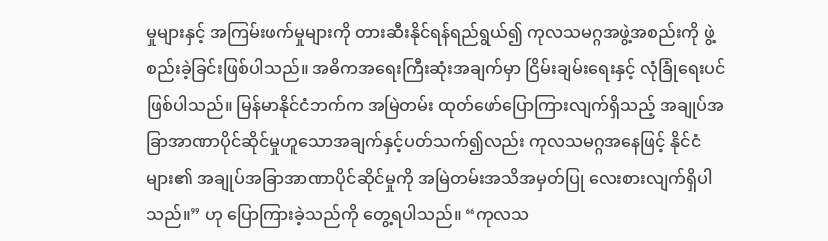မှုများနှင့် အကြမ်းဖက်မှုများကို တားဆီးနိုင်ရန်ရည်ရွယ်၍ ကုလသမဂ္ဂအဖွဲ့အစည်းကို ဖွဲ့စည်းခဲ့ခြင်းဖြစ်ပါသည်။ အဓိကအရေးကြီးဆုံးအချက်မှာ ငြိမ်းချမ်းရေးနှင့် လုံခြုံရေးပင်ဖြစ်ပါသည်။ မြန်မာနိုင်ငံဘက်က အမြဲတမ်း ထုတ်ဖော်ပြောကြားလျက်ရှိသည့် အချုပ်အခြာအာဏာပိုင်ဆိုင်မှုဟူသောအချက်နှင့်ပတ်သက်၍လည်း ကုလသမဂ္ဂအနေဖြင့် နိုင်ငံများ၏ အချုပ်အခြာအာဏာပိုင်ဆိုင်မှုကို အမြဲတမ်းအသိအမှတ်ပြု လေးစားလျက်ရှိပါသည်။” ဟု ပြောကြားခဲ့သည်ကို တွေ့ရပါသည်။ “ကုလသ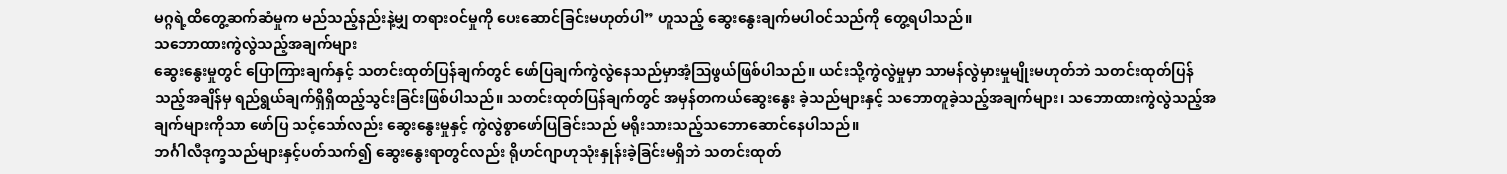မဂ္ဂရဲ့ထိတွေ့ဆက်ဆံမှုက မည်သည့်နည်းနဲ့မျှ တရားဝင်မှုကို ပေးဆောင်ခြင်းမဟုတ်ပါ” ဟူသည့် ဆွေးနွေးချက်မပါဝင်သည်ကို တွေ့ရပါသည်။
သဘောထားကွဲလွဲသည့်အချက်များ
ဆွေးနွေးမှုတွင် ပြောကြားချက်နှင့် သတင်းထုတ်ပြန်ချက်တွင် ဖော်ပြချက်ကွဲလွဲနေသည်မှာအံ့ဩဖွယ်ဖြစ်ပါသည်။ ယင်းသို့ကွဲလွဲမှုမှာ သာမန်လွဲမှားမှုမျိုးမဟုတ်ဘဲ သတင်းထုတ်ပြန်သည့်အချိန်မှ ရည်ရွယ်ချက်ရှိရှိထည့်သွင်းခြင်းဖြစ်ပါသည်။ သတင်းထုတ်ပြန်ချက်တွင် အမှန်တကယ်ဆွေးနွေး ခဲ့သည်များနှင့် သဘောတူခဲ့သည့်အချက်များ၊ သဘောထားကွဲလွဲသည့်အချက်များကိုသာ ဖော်ပြ သင့်သော်လည်း ဆွေးနွေးမှုနှင့် ကွဲလွဲစွာဖော်ပြခြင်းသည် မရိုးသားသည့်သဘောဆောင်နေပါသည်။
ဘင်္ဂါလီဒုက္ခသည်များနှင့်ပတ်သက်၍ ဆွေးနွေးရာတွင်လည်း ရိုဟင်ဂျာဟုသုံးနှုန်းခဲ့ခြင်းမရှိဘဲ သတင်းထုတ်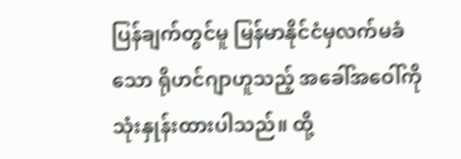ပြန်ချက်တွင်မူ မြန်မာနိုင်ငံမှလက်မခံသော ရိုဟင်ဂျာဟူသည့် အခေါ်အဝေါ်ကို သုံးနှုန်းထားပါသည်။ ထို့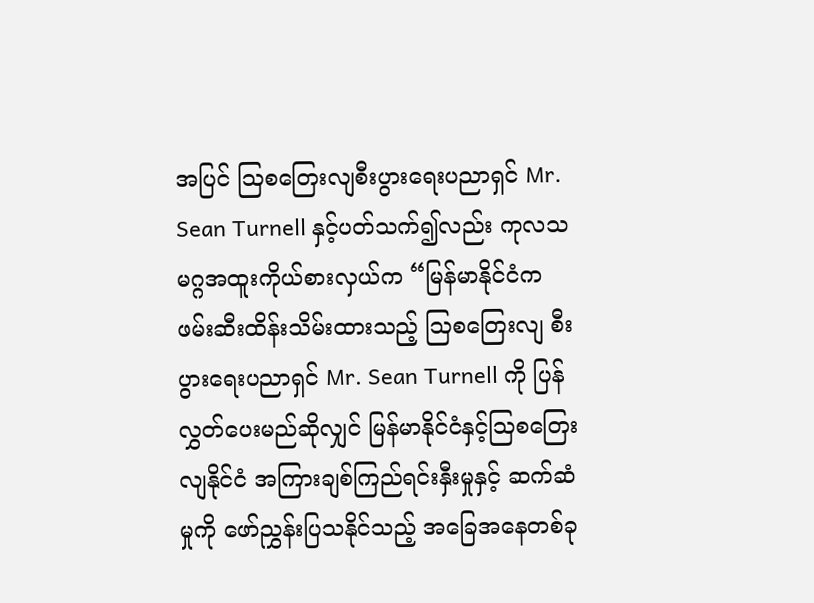အပြင် ဩစတြေးလျစီးပွားရေးပညာရှင် Mr. Sean Turnell နှင့်ပတ်သက်၍လည်း ကုလသမဂ္ဂအထူးကိုယ်စားလှယ်က “မြန်မာနိုင်ငံက ဖမ်းဆီးထိန်းသိမ်းထားသည့် ဩစတြေးလျ စီးပွားရေးပညာရှင် Mr. Sean Turnell ကို ပြန်လွှတ်ပေးမည်ဆိုလျှင် မြန်မာနိုင်ငံနှင့်ဩစတြေးလျနိုင်ငံ အကြားချစ်ကြည်ရင်းနှီးမှုနှင့် ဆက်ဆံမှုကို ဖော်ညွှန်းပြသနိုင်သည့် အခြေအနေတစ်ခု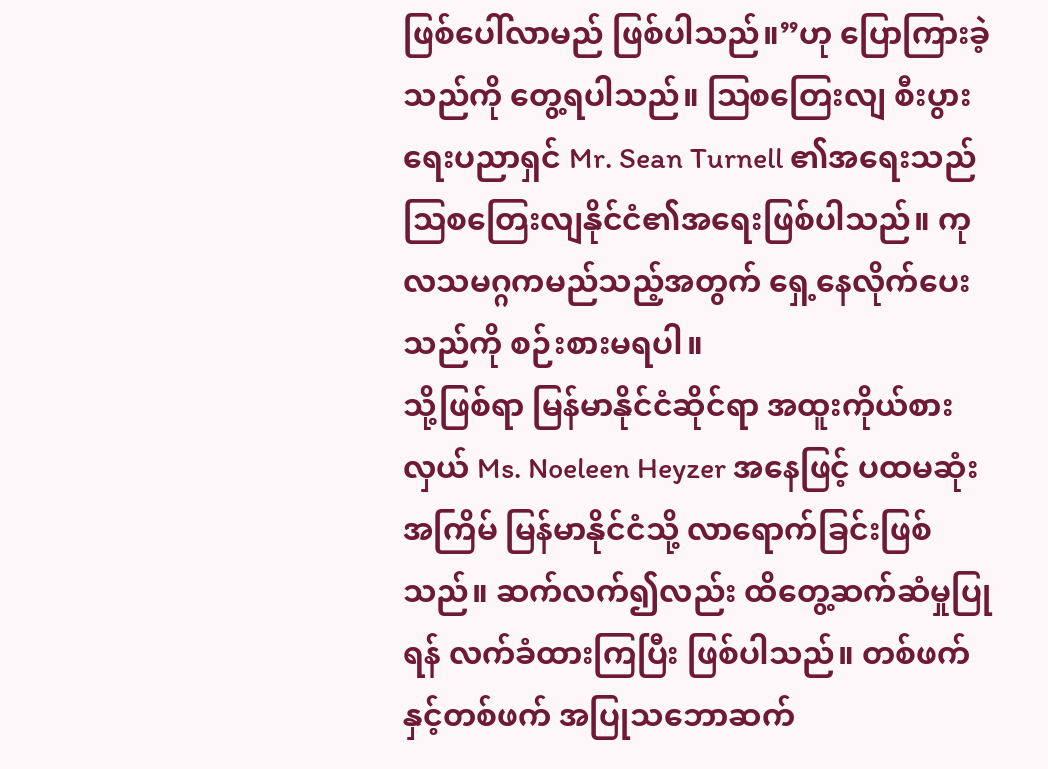ဖြစ်ပေါ်လာမည် ဖြစ်ပါသည်။”ဟု ပြောကြားခဲ့သည်ကို တွေ့ရပါသည်။ ဩစတြေးလျ စီးပွားရေးပညာရှင် Mr. Sean Turnell ၏အရေးသည် ဩစတြေးလျနိုင်ငံ၏အရေးဖြစ်ပါသည်။ ကုလသမဂ္ဂကမည်သည့်အတွက် ရှေ့နေလိုက်ပေးသည်ကို စဉ်းစားမရပါ။
သို့ဖြစ်ရာ မြန်မာနိုင်ငံဆိုင်ရာ အထူးကိုယ်စားလှယ် Ms. Noeleen Heyzer အနေဖြင့် ပထမဆုံးအကြိမ် မြန်မာနိုင်ငံသို့ လာရောက်ခြင်းဖြစ်သည်။ ဆက်လက်၍လည်း ထိတွေ့ဆက်ဆံမှုပြုရန် လက်ခံထားကြပြီး ဖြစ်ပါသည်။ တစ်ဖက်နှင့်တစ်ဖက် အပြုသဘောဆက်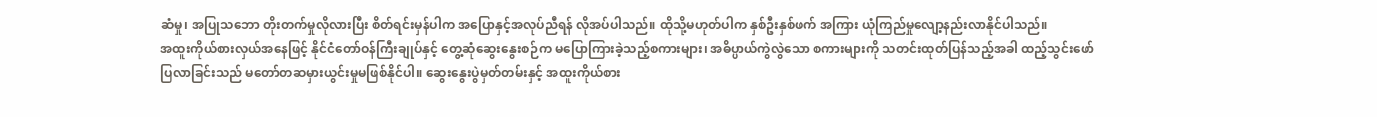ဆံမှု၊ အပြုသဘော တိုးတက်မှုလိုလားပြီး စိတ်ရင်းမှန်ပါက အပြောနှင့်အလုပ်ညီရန် လိုအပ်ပါသည်။ ထိုသို့မဟုတ်ပါက နှစ်ဦးနှစ်ဖက် အကြား ယုံကြည်မှုလျော့နည်းလာနိုင်ပါသည်။
အထူးကိုယ်စားလှယ်အနေဖြင့် နိုင်ငံတော်ဝန်ကြီးချုပ်နှင့် တွေ့ဆုံဆွေးနွေးစဉ်က မပြောကြားခဲ့သည့်စကားများ၊ အဓိပ္ပာယ်ကွဲလွဲသော စကားများကို သတင်းထုတ်ပြန်သည့်အခါ ထည့်သွင်းဖော်ပြလာခြင်းသည် မတော်တဆမှားယွင်းမှုမဖြစ်နိုင်ပါ။ ဆွေးနွေးပွဲမှတ်တမ်းနှင့် အထူးကိုယ်စား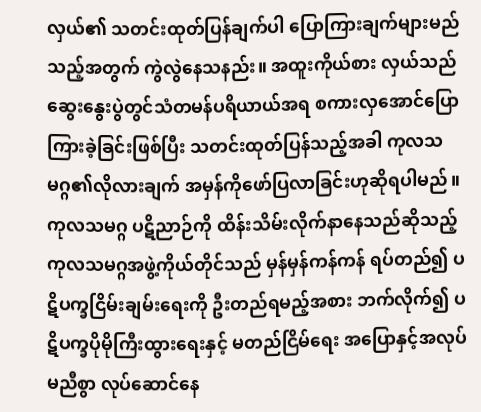လှယ်၏ သတင်းထုတ်ပြန်ချက်ပါ ပြောကြားချက်များမည်သည့်အတွက် ကွဲလွဲနေသနည်း။ အထူးကိုယ်စား လှယ်သည် ဆွေးနွေးပွဲတွင်သံတမန်ပရိယာယ်အရ စကားလှအောင်ပြောကြားခဲ့ခြင်းဖြစ်ပြီး သတင်းထုတ်ပြန်သည့်အခါ ကုလသမဂ္ဂ၏လိုလားချက် အမှန်ကိုဖော်ပြလာခြင်းဟုဆိုရပါမည်။ ကုလသမဂ္ဂ ပဋိညာဉ်ကို ထိန်းသိမ်းလိုက်နာနေသည်ဆိုသည့် ကုလသမဂ္ဂအဖွဲ့ကိုယ်တိုင်သည် မှန်မှန်ကန်ကန် ရပ်တည်၍ ပဋိပက္ခငြိမ်းချမ်းရေးကို ဦးတည်ရမည့်အစား ဘက်လိုက်၍ ပဋိပက္ခပိုမိုကြီးထွားရေးနှင့် မတည်ငြိမ်ရေး အပြောနှင့်အလုပ်မညီစွာ လုပ်ဆောင်နေ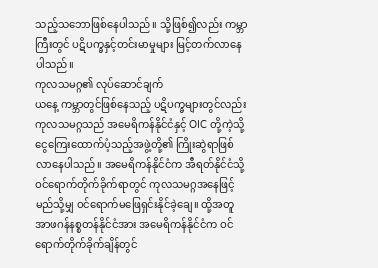သည့်သဘောဖြစ်နေပါသည်။ သို့ဖြစ်၍လည်း ကမ္ဘာကြီးတွင် ပဋိပက္ခနှင့်တင်းမာမှုများ မြင့်တက်လာနေပါသည်။
ကုလသမဂ္ဂ၏ လုပ်ဆောင်ချက်
ယနေ့ ကမ္ဘာတွင်ဖြစ်နေသည့် ပဋိပက္ခများတွင်လည်း ကုလသမဂ္ဂသည် အမေရိကန်နိုင်ငံနှင့် OIC တို့ကဲ့သို့ ငွေကြေးထောက်ပံ့သည့်အဖွဲ့တို့၏ ကြိုးဆွဲရာဖြစ်လာနေပါသည်။ အမေရိကန်နိုင်ငံက အီရတ်နိုင်ငံသို့ ဝင်ရောက်တိုက်ခိုက်ရာတွင် ကုလသမဂ္ဂအနေဖြင့် မည်သို့မျှ ဝင်ရောက်မဖြေရှင်းနိုင်ခဲ့ချေ။ ထို့အတူ အာဖဂန်နစ္စတန်နိုင်ငံအား အမေရိကန်နိုင်ငံက ဝင်ရောက်တိုက်ခိုက်ချိန်တွင်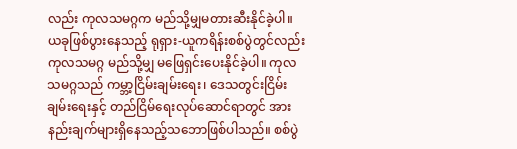လည်း ကုလသမဂ္ဂက မည်သို့မျှမတားဆီးနိုင်ခဲ့ပါ။ ယခုဖြစ်ပွားနေသည့် ရုရှား-ယူကရိန်းစစ်ပွဲတွင်လည်း ကုလသမဂ္ဂ မည်သို့မျှ မဖြေရှင်းပေးနိုင်ခဲ့ပါ။ ကုလသမဂ္ဂသည် ကမ္ဘာ့ငြိမ်းချမ်းရေး၊ ဒေသတွင်းငြိမ်းချမ်းရေးနှင့် တည်ငြိမ်ရေးလုပ်ဆောင်ရာတွင် အားနည်းချက်များရှိနေသည့်သဘောဖြစ်ပါသည်။ စစ်ပွဲ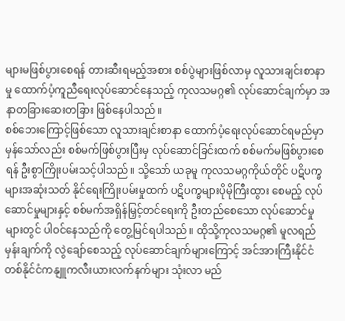များမဖြစ်ပွားစေရန် တားဆီးရမည့်အစား စစ်ပွဲများဖြစ်လာမှ လူသားချင်းစာနာမှု ထောက်ပံ့ကူညီရေးလုပ်ဆောင်နေသည့် ကုလသမဂ္ဂ၏ လုပ်ဆောင်ချက်မှာ အနာတခြားဆေးတခြား ဖြစ်နေပါသည်။
စစ်ဘေးကြောင့်ဖြစ်သော လူသားချင်းစာနာ ထောက်ပံ့ရေးလုပ်ဆောင်ရမည်မှာ မှန်သော်လည်း စစ်မက်ဖြစ်ပွားပြီးမှ လုပ်ဆောင်ခြင်းထက် စစ်မက်မဖြစ်ပွားစေရန် ဦးစွာကြိုးပမ်းသင့်ပါသည်။ သို့သော် ယခုမူ ကုလသမဂ္ဂကိုယ်တိုင် ပဋိပက္ခများအဆုံးသတ် နိုင်ရေးကြိုးပမ်းမှုထက် ပဋိပက္ခများပိုမိုကြီးထွား စေမည့် လုပ်ဆောင်မှုများနှင့် စစ်မက်အရှိန်မြှင့်တင်ရေးကို ဦးတည်စေသော လုပ်ဆောင်မှုများတွင် ပါဝင်နေသည်ကို တွေ့မြင်ရပါသည်။ ထိုသို့ကုလသမဂ္ဂ၏ မူလရည်မှန်းချက်ကို လွဲချော်စေသည့် လုပ်ဆောင်ချက်များကြောင့် အင်အားကြီးနိုင်ငံ တစ်နိုင်ငံကနျူကလီးယားလက်နက်များ သုံးလာ မည်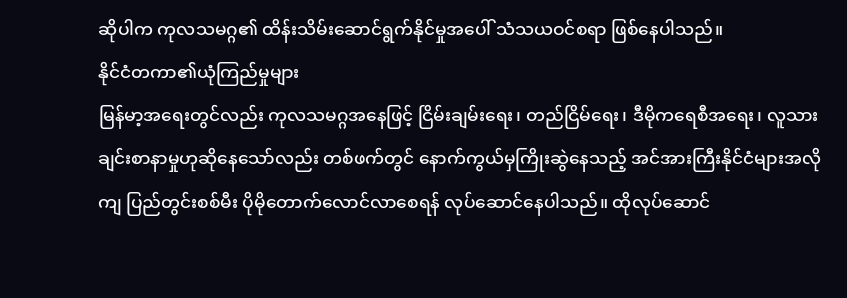ဆိုပါက ကုလသမဂ္ဂ၏ ထိန်းသိမ်းဆောင်ရွက်နိုင်မှုအပေါ် သံသယဝင်စရာ ဖြစ်နေပါသည်။
နိုင်ငံတကာ၏ယုံကြည်မှုများ
မြန်မာ့အရေးတွင်လည်း ကုလသမဂ္ဂအနေဖြင့် ငြိမ်းချမ်းရေး၊ တည်ငြိမ်ရေး၊ ဒီမိုကရေစီအရေး၊ လူသားချင်းစာနာမှုဟုဆိုနေသော်လည်း တစ်ဖက်တွင် နောက်ကွယ်မှကြိုးဆွဲနေသည့် အင်အားကြီးနိုင်ငံများအလိုကျ ပြည်တွင်းစစ်မီး ပိုမိုတောက်လောင်လာစေရန် လုပ်ဆောင်နေပါသည်။ ထိုလုပ်ဆောင်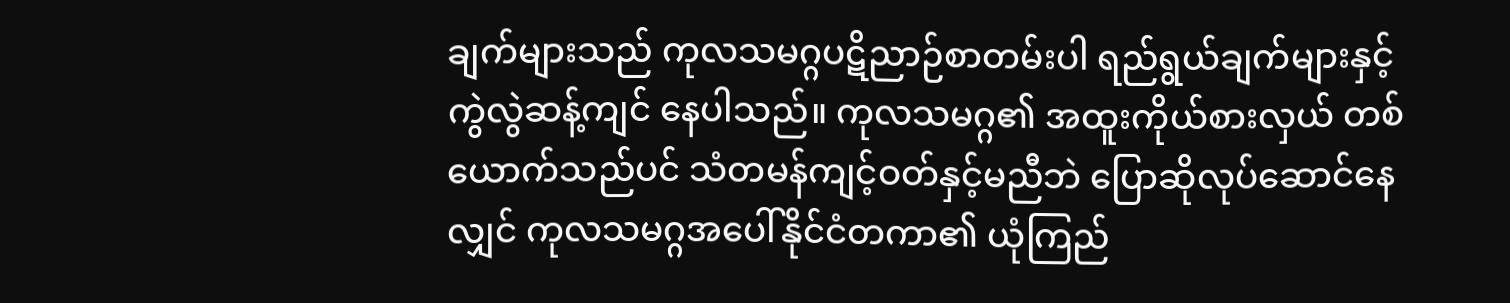ချက်များသည် ကုလသမဂ္ဂပဋိညာဉ်စာတမ်းပါ ရည်ရွယ်ချက်များနှင့် ကွဲလွဲဆန့်ကျင် နေပါသည်။ ကုလသမဂ္ဂ၏ အထူးကိုယ်စားလှယ် တစ်ယောက်သည်ပင် သံတမန်ကျင့်ဝတ်နှင့်မညီဘဲ ပြောဆိုလုပ်ဆောင်နေလျှင် ကုလသမဂ္ဂအပေါ်နိုင်ငံတကာ၏ ယုံကြည်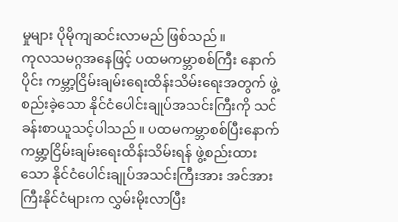မှုများ ပိုမိုကျဆင်းလာမည် ဖြစ်သည်။
ကုလသမဂ္ဂအနေဖြင့် ပထမကမ္ဘာစစ်ကြီး နောက်ပိုင်း ကမ္ဘာ့ငြိမ်းချမ်းရေးထိန်းသိမ်းရေးအတွက် ဖွဲ့စည်းခဲ့သော နိုင်ငံပေါင်းချုပ်အသင်းကြီးကို သင်ခန်းစာယူသင့်ပါသည်။ ပထမကမ္ဘာစစ်ပြီးနောက် ကမ္ဘာ့ငြိမ်းချမ်းရေးထိန်းသိမ်းရန် ဖွဲ့စည်းထားသော နိုင်ငံပေါင်းချုပ်အသင်းကြီးအား အင်အားကြီးနိုင်ငံများက လွှမ်းမိုးလာပြီး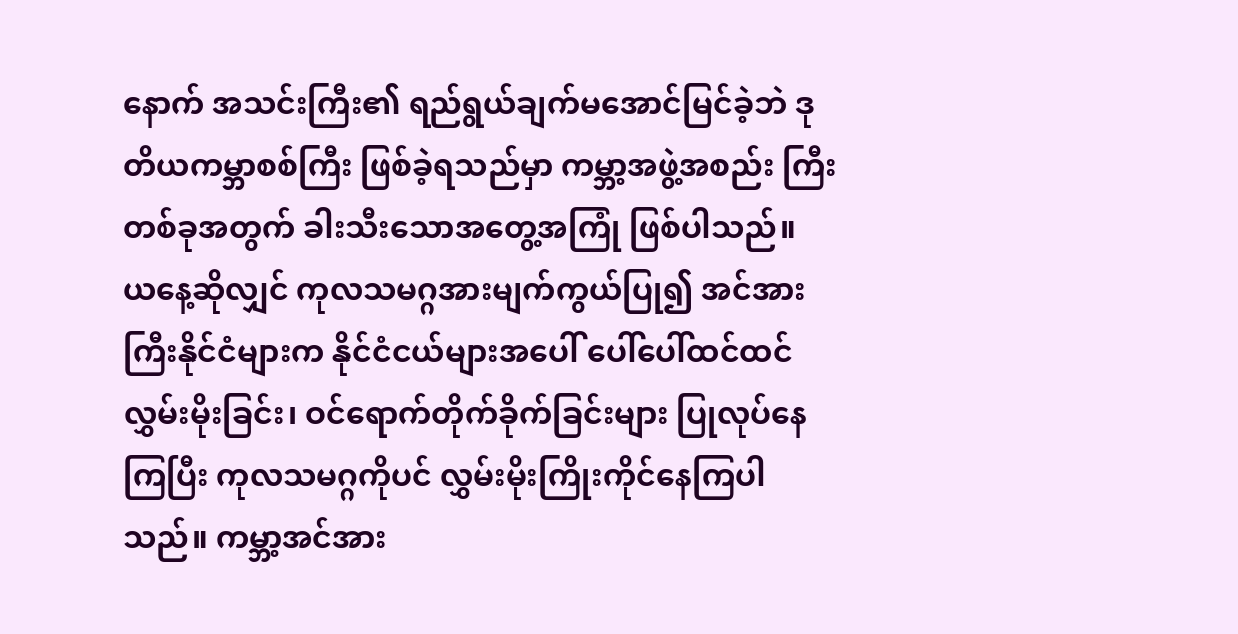နောက် အသင်းကြီး၏ ရည်ရွယ်ချက်မအောင်မြင်ခဲ့ဘဲ ဒုတိယကမ္ဘာစစ်ကြီး ဖြစ်ခဲ့ရသည်မှာ ကမ္ဘာ့အဖွဲ့အစည်း ကြီးတစ်ခုအတွက် ခါးသီးသောအတွေ့အကြုံ ဖြစ်ပါသည်။
ယနေ့ဆိုလျှင် ကုလသမဂ္ဂအားမျက်ကွယ်ပြု၍ အင်အားကြီးနိုင်ငံများက နိုင်ငံငယ်များအပေါ် ပေါ်ပေါ်ထင်ထင်လွှမ်းမိုးခြင်း၊ ဝင်ရောက်တိုက်ခိုက်ခြင်းများ ပြုလုပ်နေကြပြီး ကုလသမဂ္ဂကိုပင် လွှမ်းမိုးကြိုးကိုင်နေကြပါသည်။ ကမ္ဘာ့အင်အား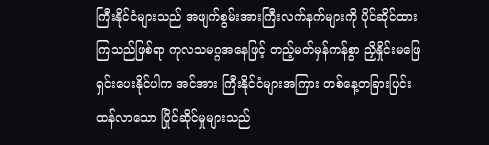ကြီးနိုင်ငံများသည် အဖျက်စွမ်းအားကြီးလက်နက်များကို ပိုင်ဆိုင်ထားကြသည်ဖြစ်ရာ ကုလသမဂ္ဂအနေဖြင့် တည့်မတ်မှန်ကန်စွာ ညှိနှိုင်းမဖြေရှင်းပေးနိုင်ပါက အင်အား ကြီးနိုင်ငံများအကြား တစ်နေ့တခြားပြင်းထန်လာသော ပြိုင်ဆိုင်မှုများသည်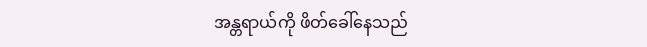အန္တရာယ်ကို ဖိတ်ခေါ်နေသည်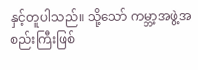နှင့်တူပါသည်။ သို့သော် ကမ္ဘာ့အဖွဲ့အစည်းကြီးဖြစ်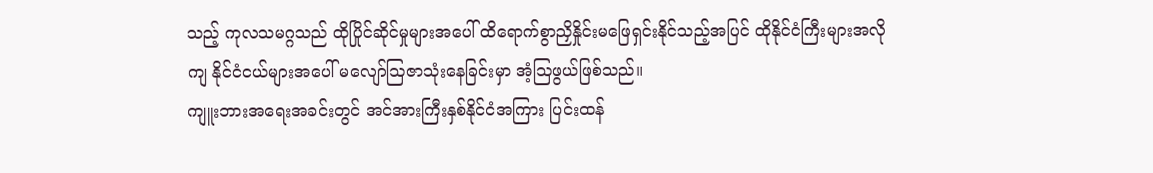သည့် ကုလသမဂ္ဂသည် ထိုပြိုင်ဆိုင်မှုများအပေါ် ထိရောက်စွာညှိနှိုင်းမဖြေရှင်းနိုင်သည့်အပြင် ထိုနိုင်ငံကြီးများအလိုကျ နိုင်ငံငယ်များအပေါ် မလျော်ဩဇာသုံးနေခြင်းမှာ အံ့ဩဖွယ်ဖြစ်သည်။
ကျူးဘားအရေးအခင်းတွင် အင်အားကြီးနှစ်နိုင်ငံအကြား ပြင်းထန်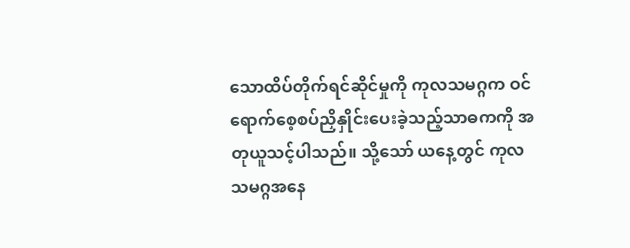သောထိပ်တိုက်ရင်ဆိုင်မှုကို ကုလသမဂ္ဂက ဝင်ရောက်စေ့စပ်ညှိနှိုင်းပေးခဲ့သည့်သာဓကကို အတုယူသင့်ပါသည်။ သို့သော် ယနေ့တွင် ကုလသမဂ္ဂအနေ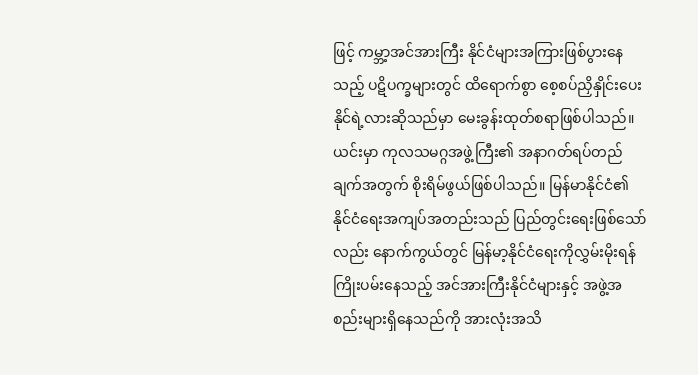ဖြင့် ကမ္ဘာ့အင်အားကြီး နိုင်ငံများအကြားဖြစ်ပွားနေသည့် ပဋိပက္ခများတွင် ထိရောက်စွာ စေ့စပ်ညှိနှိုင်းပေးနိုင်ရဲ့လားဆိုသည်မှာ မေးခွန်းထုတ်စရာဖြစ်ပါသည်။
ယင်းမှာ ကုလသမဂ္ဂအဖွဲ့ကြီး၏ အနာဂတ်ရပ်တည်ချက်အတွက် စိုးရိမ်ဖွယ်ဖြစ်ပါသည်။ မြန်မာနိုင်ငံ၏ နိုင်ငံရေးအကျပ်အတည်းသည် ပြည်တွင်းရေးဖြစ်သော်လည်း နောက်ကွယ်တွင် မြန်မာ့နိုင်ငံရေးကိုလွှမ်းမိုးရန်ကြိုးပမ်းနေသည့် အင်အားကြီးနိုင်ငံများနှင့် အဖွဲ့အစည်းများရှိနေသည်ကို အားလုံးအသိ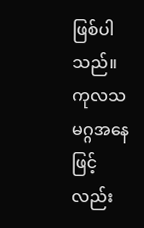ဖြစ်ပါသည်။ ကုလသမဂ္ဂအနေဖြင့်လည်း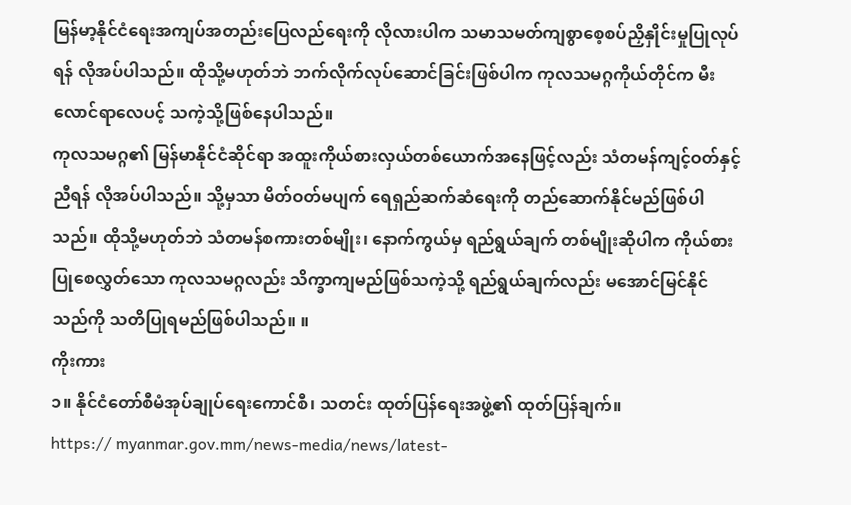မြန်မာ့နိုင်ငံရေးအကျပ်အတည်းပြေလည်ရေးကို လိုလားပါက သမာသမတ်ကျစွာစေ့စပ်ညှိနှိုင်းမှုပြုလုပ်ရန် လိုအပ်ပါသည်။ ထိုသို့မဟုတ်ဘဲ ဘက်လိုက်လုပ်ဆောင်ခြင်းဖြစ်ပါက ကုလသမဂ္ဂကိုယ်တိုင်က မီးလောင်ရာလေပင့် သကဲ့သို့ဖြစ်နေပါသည်။
ကုလသမဂ္ဂ၏ မြန်မာနိုင်ငံဆိုင်ရာ အထူးကိုယ်စားလှယ်တစ်ယောက်အနေဖြင့်လည်း သံတမန်ကျင့်ဝတ်နှင့်ညီရန် လိုအပ်ပါသည်။ သို့မှသာ မိတ်ဝတ်မပျက် ရေရှည်ဆက်ဆံရေးကို တည်ဆောက်နိုင်မည်ဖြစ်ပါသည်။ ထိုသို့မဟုတ်ဘဲ သံတမန်စကားတစ်မျိုး၊ နောက်ကွယ်မှ ရည်ရွယ်ချက် တစ်မျိုးဆိုပါက ကိုယ်စားပြုစေလွှတ်သော ကုလသမဂ္ဂလည်း သိက္ခာကျမည်ဖြစ်သကဲ့သို့ ရည်ရွယ်ချက်လည်း မအောင်မြင်နိုင်သည်ကို သတိပြုရမည်ဖြစ်ပါသည်။ ။
ကိုးကား
၁။ နိုင်ငံတော်စီမံအုပ်ချုပ်ရေးကောင်စီ၊ သတင်း ထုတ်ပြန်ရေးအဖွဲ့၏ ထုတ်ပြန်ချက်။
https:// myanmar.gov.mm/news-media/news/latest-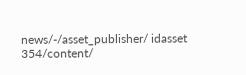news/-/asset_publisher/ idasset 354/content/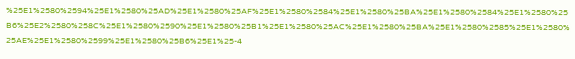%25E1%2580%2594%25E1%2580%25AD%25E1%2580%25AF%25E1%2580%2584%25E1%2580%25BA%25E1%2580%2584%25E1%2580%25B6%25E2%2580%258C%25E1%2580%2590%25E1%2580%25B1%25E1%2580%25AC%25E1%2580%25BA%25E1%2580%2585%25E1%2580%25AE%25E1%2580%2599%25E1%2580%25B6%25E1%25-4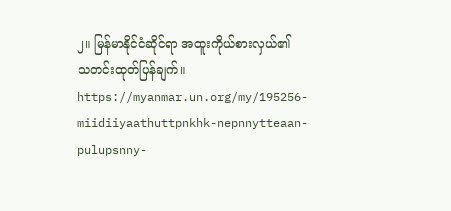၂။ မြန်မာနိုင်ငံဆိုင်ရာ အထူးကိုယ်စားလှယ်၏ သတင်းထုတ်ပြန်ချက်။
https://myanmar.un.org/my/195256-miidiiyaathuttpnkhk-nepnnytteaan-pulupsnny-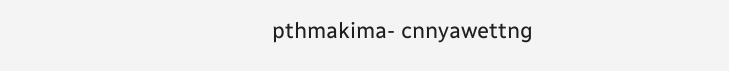pthmakima- cnnyawettng